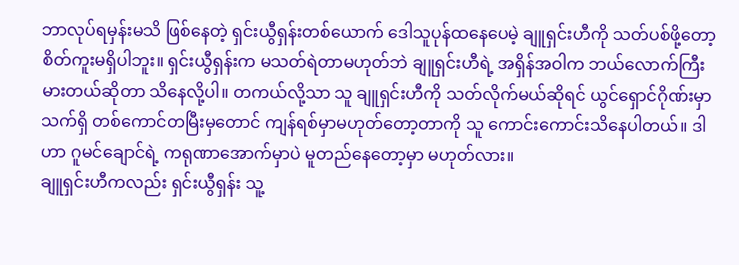ဘာလုပ်ရမှန်းမသိ ဖြစ်နေတဲ့ ရှင်းယွီရှန်းတစ်ယောက် ဒေါသူပုန်ထနေပေမဲ့ ချူရှင်းဟီကို သတ်ပစ်ဖို့တော့ စိတ်ကူးမရှိပါဘူး။ ရှင်းယွီရှန်းက မသတ်ရဲတာမဟုတ်ဘဲ ချူရှင်းဟီရဲ့ အရှိန်အဝါက ဘယ်လောက်ကြီးမားတယ်ဆိုတာ သိနေလို့ပါ။ တကယ်လို့သာ သူ ချူရှင်းဟီကို သတ်လိုက်မယ်ဆိုရင် ယွင်ရှောင်ဂိုဏ်းမှာ သက်ရှိ တစ်ကောင်တမြီးမှတောင် ကျန်ရစ်မှာမဟုတ်တော့တာကို သူ ကောင်းကောင်းသိနေပါတယ်။ ဒါဟာ ဂူမင်ချောင်ရဲ့ ကရုဏာအောက်မှာပဲ မူတည်နေတော့မှာ မဟုတ်လား။
ချူရှင်းဟီကလည်း ရှင်းယွီရှန်း သူ့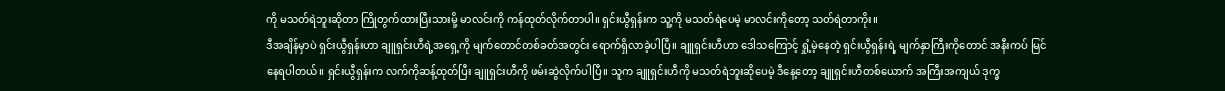ကို မသတ်ရဲဘူးဆိုတာ ကြိုတွက်ထားပြီးသားမို့ မာလင်းကို ကန်ထုတ်လိုက်တာပါ။ ရှင်းယွီရှန်းက သူ့ကို မသတ်ရဲပေမဲ့ မာလင်းကိုတော့ သတ်ရဲတာကိုး။
ဒီအချိန်မှာပဲ ရှင်းယွီရှန်းဟာ ချူရှင်းဟီရဲ့အရှေ့ကို မျက်တောင်တစ်ခတ်အတွင်း ရောက်ရှိလာခဲ့ပါပြီ။ ချူရှင်းဟီဟာ ဒေါသကြောင့် ရှုံ့မဲ့နေတဲ့ ရှင်းယွီရှန်းရဲ့ မျက်နှာကြီးကိုတောင် အနီးကပ် မြင်နေရပါတယ်။ ရှင်းယွီရှန်းက လက်ကိုဆန့်ထုတ်ပြီး ချူရှင်းဟီကို ဖမ်းဆွဲလိုက်ပါပြီ။ သူက ချူရှင်းဟီကို မသတ်ရဲဘူးဆိုပေမဲ့ ဒီနေ့တော့ ချူရှင်းဟီတစ်ယောက် အကြီးအကျယ် ဒုက္ခ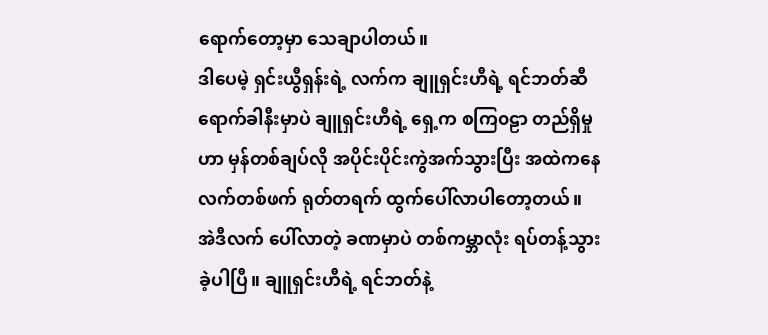ရောက်တော့မှာ သေချာပါတယ်။
ဒါပေမဲ့ ရှင်းယွီရှန်းရဲ့ လက်က ချူရှင်းဟီရဲ့ ရင်ဘတ်ဆီ ရောက်ခါနီးမှာပဲ ချူရှင်းဟီရဲ့ ရှေ့က စကြ၀ဠာ တည်ရှိမှုဟာ မှန်တစ်ချပ်လို အပိုင်းပိုင်းကွဲအက်သွားပြီး အထဲကနေ လက်တစ်ဖက် ရုတ်တရက် ထွက်ပေါ်လာပါတော့တယ်။
အဲဒီလက် ပေါ်လာတဲ့ ခဏမှာပဲ တစ်ကမ္ဘာလုံး ရပ်တန့်သွားခဲ့ပါပြီ။ ချူရှင်းဟီရဲ့ ရင်ဘတ်နဲ့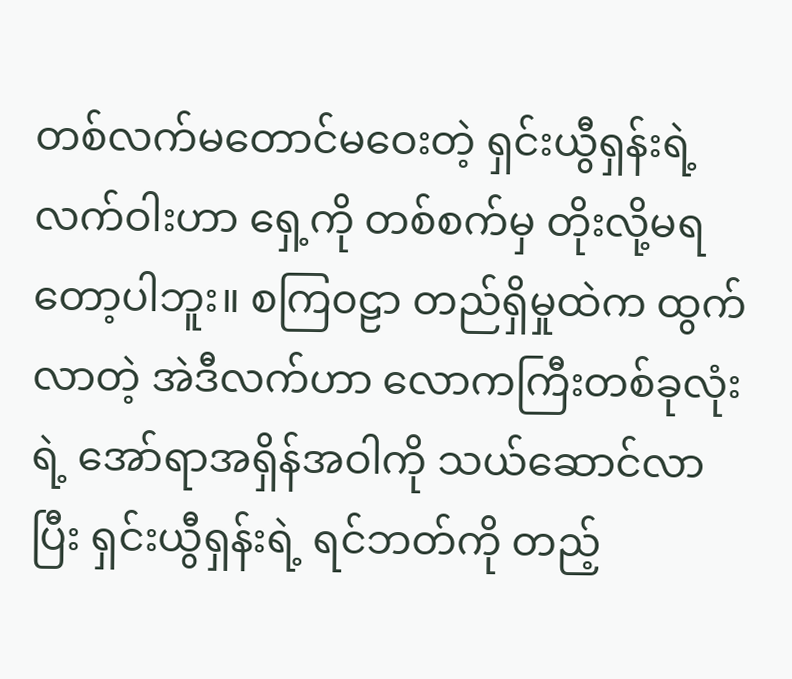တစ်လက်မတောင်မဝေးတဲ့ ရှင်းယွီရှန်းရဲ့ လက်ဝါးဟာ ရှေ့ကို တစ်စက်မှ တိုးလို့မရတော့ပါဘူး။ စကြ၀ဠာ တည်ရှိမှုထဲက ထွက်လာတဲ့ အဲဒီလက်ဟာ လောကကြီးတစ်ခုလုံးရဲ့ အော်ရာအရှိန်အဝါကို သယ်ဆောင်လာပြီး ရှင်းယွီရှန်းရဲ့ ရင်ဘတ်ကို တည့်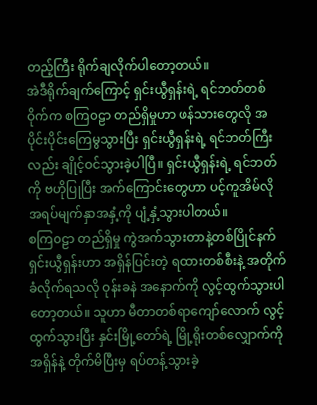တည့်ကြီး ရိုက်ချလိုက်ပါတော့တယ်။
အဲဒီရိုက်ချက်ကြောင့် ရှင်းယွီရှန်းရဲ့ ရင်ဘတ်တစ်ဝိုက်က စကြ၀ဠာ တည်ရှိမှုဟာ ဖန်သားတွေလို အပိုင်းပိုင်းကြေမွသွားပြီး ရှင်းယွီရှန်းရဲ့ ရင်ဘတ်ကြီးလည်း ချိုင့်ဝင်သွားခဲ့ပါပြီ။ ရှင်းယွီရှန်းရဲ့ ရင်ဘတ်ကို ဗဟိုပြုပြီး အက်ကြောင်းတွေဟာ ပင့်ကူအိမ်လို အရပ်မျက်နှာအနှံ့ကို ပျံ့နှံ့သွားပါတယ်။
စကြ၀ဠာ တည်ရှိမှု ကွဲအက်သွားတာနဲ့တစ်ပြိုင်နက် ရှင်းယွီရှန်းဟာ အရှိန်ပြင်းတဲ့ ရထားတစ်စီးနဲ့ အတိုက်ခံလိုက်ရသလို ဝုန်းခနဲ အနောက်ကို လွင့်ထွက်သွားပါတော့တယ်။ သူဟာ မီတာတစ်ရာကျော်လောက် လွင့်ထွက်သွားပြီး နှင်းမြို့တော်ရဲ့ မြို့ရိုးတစ်လျှောက်ကို အရှိန်နဲ့ တိုက်မိပြီးမှ ရပ်တန့်သွားခဲ့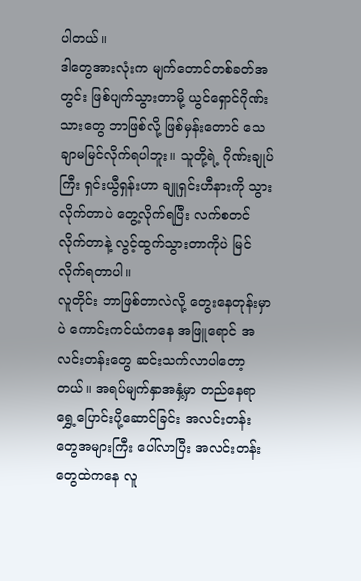ပါတယ်။
ဒါတွေအားလုံးက မျက်တောင်တစ်ခတ်အတွင်း ဖြစ်ပျက်သွားတာမို့ ယွင်ရှောင်ဂိုဏ်းသားတွေ ဘာဖြစ်လို့ ဖြစ်မှန်းတောင် သေချာမမြင်လိုက်ရပါဘူး။ သူတို့ရဲ့ ဂိုဏ်းချုပ်ကြီး ရှင်းယွီရှန်းဟာ ချူရှင်းဟီနားကို သွားလိုက်တာပဲ တွေ့လိုက်ရပြီး လက်စတင်လိုက်တာနဲ့ လွင့်ထွက်သွားတာကိုပဲ မြင်လိုက်ရတာပါ။
လူတိုင်း ဘာဖြစ်တာလဲလို့ တွေးနေတုန်းမှာပဲ ကောင်းကင်ယံကနေ အဖြူရောင် အလင်းတန်းတွေ ဆင်းသက်လာပါတော့တယ်။ အရပ်မျက်နှာအနှံ့မှာ တည်နေရာ ရွှေ့ပြောင်းပို့ဆောင်ခြင်း အလင်းတန်းတွေအများကြီး ပေါ်လာပြီး အလင်းတန်းတွေထဲကနေ လူ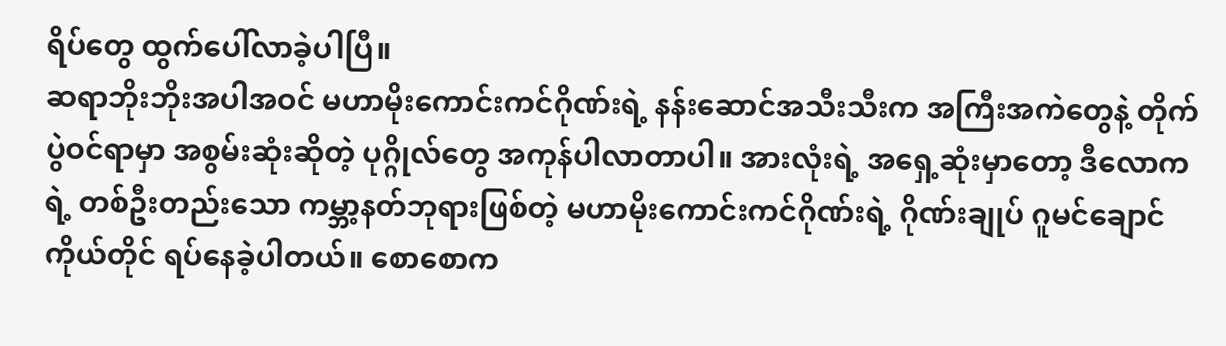ရိပ်တွေ ထွက်ပေါ်လာခဲ့ပါပြီ။
ဆရာဘိုးဘိုးအပါအဝင် မဟာမိုးကောင်းကင်ဂိုဏ်းရဲ့ နန်းဆောင်အသီးသီးက အကြီးအကဲတွေနဲ့ တိုက်ပွဲဝင်ရာမှာ အစွမ်းဆုံးဆိုတဲ့ ပုဂ္ဂိုလ်တွေ အကုန်ပါလာတာပါ။ အားလုံးရဲ့ အရှေ့ဆုံးမှာတော့ ဒီလောကရဲ့ တစ်ဦးတည်းသော ကမ္ဘာ့နတ်ဘုရားဖြစ်တဲ့ မဟာမိုးကောင်းကင်ဂိုဏ်းရဲ့ ဂိုဏ်းချုပ် ဂူမင်ချောင် ကိုယ်တိုင် ရပ်နေခဲ့ပါတယ်။ စောစောက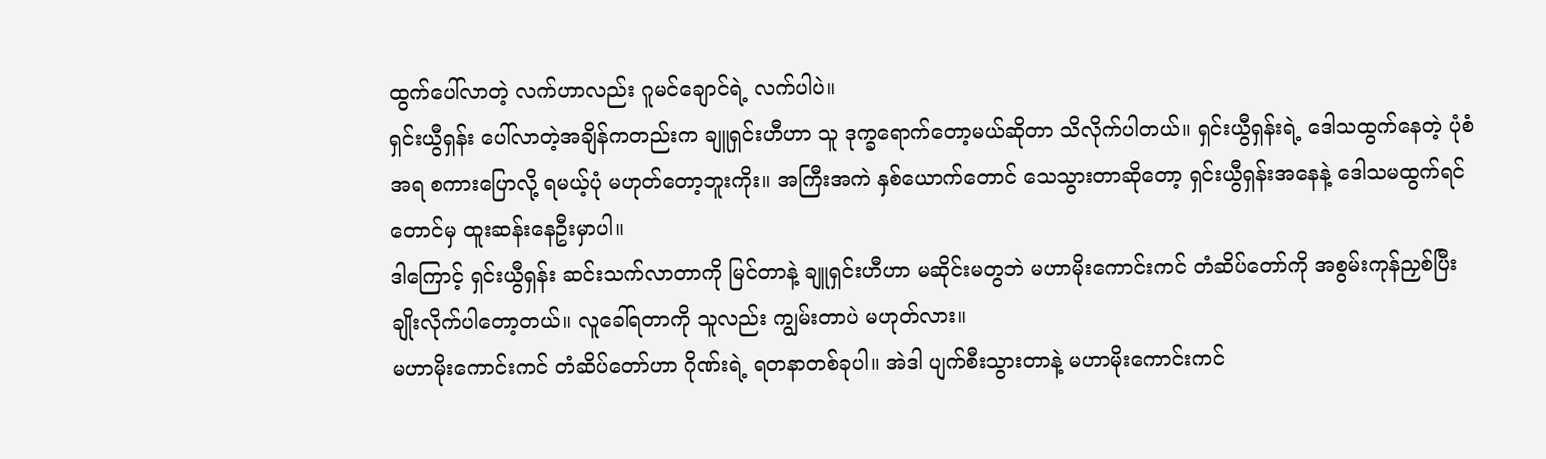ထွက်ပေါ်လာတဲ့ လက်ဟာလည်း ဂူမင်ချောင်ရဲ့ လက်ပါပဲ။
ရှင်းယွီရှန်း ပေါ်လာတဲ့အချိန်ကတည်းက ချူရှင်းဟီဟာ သူ ဒုက္ခရောက်တော့မယ်ဆိုတာ သိလိုက်ပါတယ်။ ရှင်းယွီရှန်းရဲ့ ဒေါသထွက်နေတဲ့ ပုံစံအရ စကားပြောလို့ ရမယ့်ပုံ မဟုတ်တော့ဘူးကိုး။ အကြီးအကဲ နှစ်ယောက်တောင် သေသွားတာဆိုတော့ ရှင်းယွီရှန်းအနေနဲ့ ဒေါသမထွက်ရင်တောင်မှ ထူးဆန်းနေဦးမှာပါ။
ဒါကြောင့် ရှင်းယွီရှန်း ဆင်းသက်လာတာကို မြင်တာနဲ့ ချူရှင်းဟီဟာ မဆိုင်းမတွဘဲ မဟာမိုးကောင်းကင် တံဆိပ်တော်ကို အစွမ်းကုန်ညှစ်ပြီး ချိုးလိုက်ပါတော့တယ်။ လူခေါ်ရတာကို သူလည်း ကျွမ်းတာပဲ မဟုတ်လား။
မဟာမိုးကောင်းကင် တံဆိပ်တော်ဟာ ဂိုဏ်းရဲ့ ရတနာတစ်ခုပါ။ အဲဒါ ပျက်စီးသွားတာနဲ့ မဟာမိုးကောင်းကင်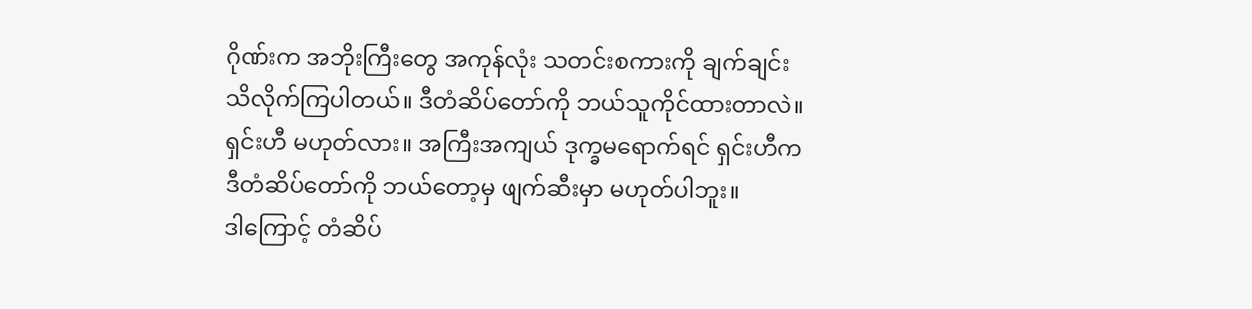ဂိုဏ်းက အဘိုးကြီးတွေ အကုန်လုံး သတင်းစကားကို ချက်ချင်း သိလိုက်ကြပါတယ်။ ဒီတံဆိပ်တော်ကို ဘယ်သူကိုင်ထားတာလဲ။ ရှင်းဟီ မဟုတ်လား။ အကြီးအကျယ် ဒုက္ခမရောက်ရင် ရှင်းဟီက ဒီတံဆိပ်တော်ကို ဘယ်တော့မှ ဖျက်ဆီးမှာ မဟုတ်ပါဘူး။
ဒါကြောင့် တံဆိပ်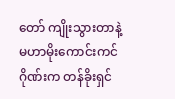တော် ကျိုးသွားတာနဲ့ မဟာမိုးကောင်းကင်ဂိုဏ်းက တန်ခိုးရှင်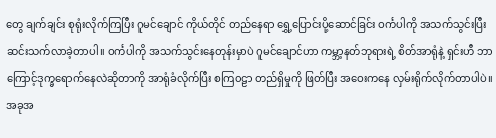တွေ ချက်ချင်း စုရုံးလိုက်ကြပြီး ဂူမင်ချောင် ကိုယ်တိုင် တည်နေရာ ရွှေ့ပြောင်းပို့ဆောင်ခြင်း ဝင်္ကပါကို အသက်သွင်းပြီး ဆင်းသက်လာခဲ့တာပါ။ ဝင်္ကပါကို အသက်သွင်းနေတုန်းမှာပဲ ဂူမင်ချောင်ဟာ ကမ္ဘာ့နတ်ဘုရားရဲ့ စိတ်အာရုံနဲ့ ရှင်းဟီ ဘာကြောင့်ဒုက္ခရောက်နေလဲဆိုတာကို အာရုံခံလိုက်ပြီး စကြ၀ဠာ တည်ရှိမှုကို ဖြတ်ပြီး အဝေးကနေ လှမ်းရိုက်လိုက်တာပါပဲ။
အခုအ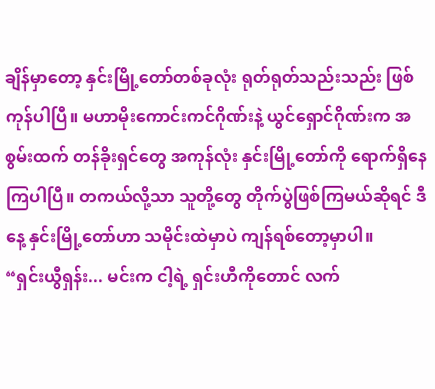ချိန်မှာတော့ နှင်းမြို့တော်တစ်ခုလုံး ရုတ်ရုတ်သည်းသည်း ဖြစ်ကုန်ပါပြီ။ မဟာမိုးကောင်းကင်ဂိုဏ်းနဲ့ ယွင်ရှောင်ဂိုဏ်းက အစွမ်းထက် တန်ခိုးရှင်တွေ အကုန်လုံး နှင်းမြို့တော်ကို ရောက်ရှိနေကြပါပြီ။ တကယ်လို့သာ သူတို့တွေ တိုက်ပွဲဖြစ်ကြမယ်ဆိုရင် ဒီနေ့ နှင်းမြို့တော်ဟာ သမိုင်းထဲမှာပဲ ကျန်ရစ်တော့မှာပါ။
“ရှင်းယွီရှန်း... မင်းက ငါ့ရဲ့ ရှင်းဟီကိုတောင် လက်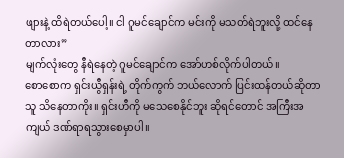ဖျားနဲ့ ထိရဲတယ်ပေါ့။ ငါ ဂူမင်ချောင်က မင်းကို မသတ်ရဲဘူးလို့ ထင်နေတာလား”
မျက်လုံးတွေ နီရဲနေတဲ့ ဂူမင်ချောင်က အော်ဟစ်လိုက်ပါတယ်။
စောစောက ရှင်းယွီရှန်းရဲ့ တိုက်ကွက် ဘယ်လောက် ပြင်းထန်တယ်ဆိုတာ သူ သိနေတာကိုး။ ရှင်းဟီကို မသေစေနိုင်ဘူး ဆိုရင်တောင် အကြီးအကျယ် ဒဏ်ရာရသွားစေမှာပါ။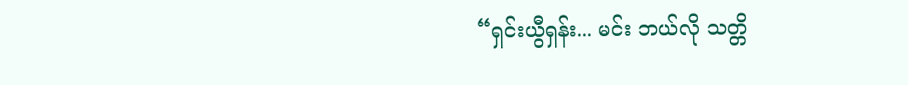“ရှင်းယွီရှန်း... မင်း ဘယ်လို သတ္တိ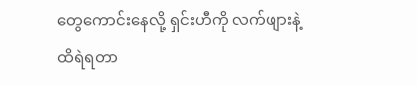တွေကောင်းနေလို့ ရှင်းဟီကို လက်ဖျားနဲ့ ထိရဲရတာ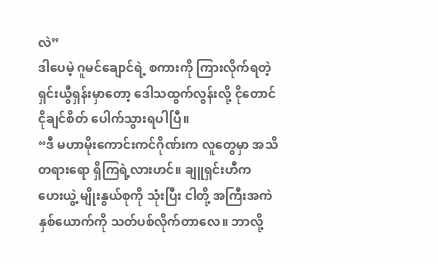လဲ”
ဒါပေမဲ့ ဂူမင်ချောင်ရဲ့ စကားကို ကြားလိုက်ရတဲ့ ရှင်းယွီရှန်းမှာတော့ ဒေါသထွက်လွန်းလို့ ငိုတောင် ငိုချင်စိတ် ပေါက်သွားရပါပြီ။
“ဒီ မဟာမိုးကောင်းကင်ဂိုဏ်းက လူတွေမှာ အသိတရားရော ရှိကြရဲ့လားဟင်။ ချူရှင်းဟီက ဟေးယွဲ့ မျိုးနွယ်စုကို သုံးပြီး ငါတို့ အကြီးအကဲ နှစ်ယောက်ကို သတ်ပစ်လိုက်တာလေ။ ဘာလို့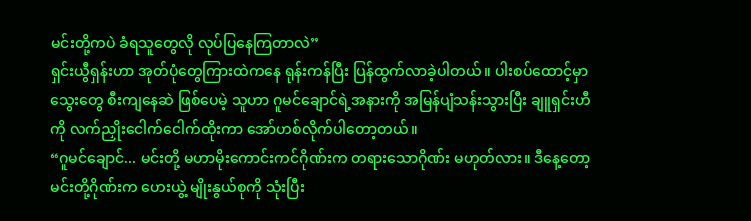မင်းတို့ကပဲ ခံရသူတွေလို လုပ်ပြနေကြတာလဲ”
ရှင်းယွီရှန်းဟာ အုတ်ပုံတွေကြားထဲကနေ ရုန်းကန်ပြီး ပြန်ထွက်လာခဲ့ပါတယ်။ ပါးစပ်ထောင့်မှာ သွေးတွေ စီးကျနေဆဲ ဖြစ်ပေမဲ့ သူဟာ ဂူမင်ချောင်ရဲ့အနားကို အမြန်ပျံသန်းသွားပြီး ချူရှင်းဟီကို လက်ညှိုးငေါက်ငေါက်ထိုးကာ အော်ဟစ်လိုက်ပါတော့တယ်။
“ဂူမင်ချောင်... မင်းတို့ မဟာမိုးကောင်းကင်ဂိုဏ်းက တရားသောဂိုဏ်း မဟုတ်လား။ ဒီနေ့တော့ မင်းတို့ဂိုဏ်းက ဟေးယွဲ့ မျိုးနွယ်စုကို သုံးပြီး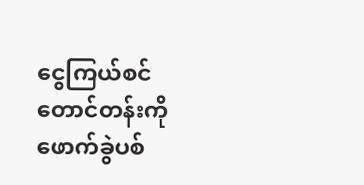ငွေကြယ်စင်တောင်တန်းကို ဖောက်ခွဲပစ်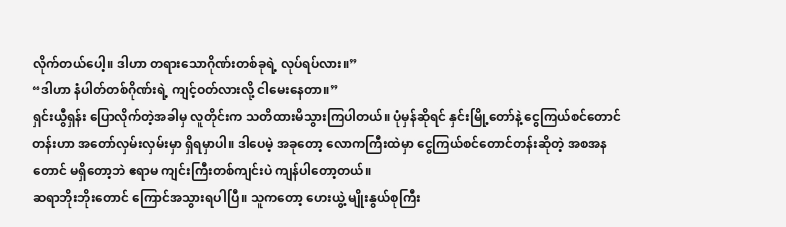လိုက်တယ်ပေါ့။ ဒါဟာ တရားသောဂိုဏ်းတစ်ခုရဲ့ လုပ်ရပ်လား။”
“ဒါဟာ နံပါတ်တစ်ဂိုဏ်းရဲ့ ကျင့်ဝတ်လားလို့ ငါမေးနေတာ။”
ရှင်းယွီရှန်း ပြောလိုက်တဲ့အခါမှ လူတိုင်းက သတိထားမိသွားကြပါတယ်။ ပုံမှန်ဆိုရင် နှင်းမြို့တော်နဲ့ ငွေကြယ်စင်တောင်တန်းဟာ အတော်လှမ်းလှမ်းမှာ ရှိရမှာပါ။ ဒါပေမဲ့ အခုတော့ လောကကြီးထဲမှာ ငွေကြယ်စင်တောင်တန်းဆိုတဲ့ အစအနတောင် မရှိတော့ဘဲ ဧရာမ ကျင်းကြီးတစ်ကျင်းပဲ ကျန်ပါတော့တယ်။
ဆရာဘိုးဘိုးတောင် ကြောင်အသွားရပါပြီ။ သူကတော့ ဟေးယွဲ့ မျိုးနွယ်စုကြီး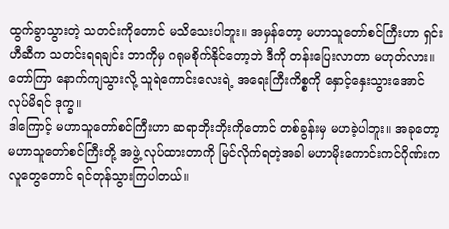ထွက်ခွာသွားတဲ့ သတင်းကိုတောင် မသိသေးပါဘူး။ အမှန်တော့ မဟာသူတော်စင်ကြီးဟာ ရှင်းဟီဆီက သတင်းရရချင်း ဘာကိုမှ ဂရုမစိုက်နိုင်တော့ဘဲ ဒီကို တန်းပြေးလာတာ မဟုတ်လား။ တော်ကြာ နောက်ကျသွားလို့ သူရဲကောင်းလေးရဲ့ အရေးကြီးကိစ္စကို နှောင့်နှေးသွားအောင် လုပ်မိရင် ဒုက္ခ။
ဒါကြောင့် မဟာသူတော်စင်ကြီးဟာ ဆရာဘိုးဘိုးကိုတောင် တစ်ခွန်းမှ မဟခဲ့ပါဘူး။ အခုတော့ မဟာသူတော်စင်ကြီးတို့ အဖွဲ့ လုပ်ထားတာကို မြင်လိုက်ရတဲ့အခါ မဟာမိုးကောင်းကင်ဂိုဏ်းက လူတွေတောင် ရင်တုန်သွားကြပါတယ်။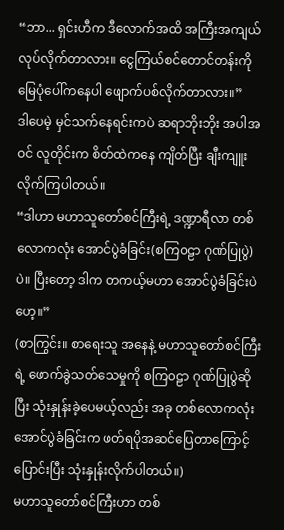“ဘာ... ရှင်းဟီက ဒီလောက်အထိ အကြီးအကျယ် လုပ်လိုက်တာလား။ ငွေကြယ်စင်တောင်တန်းကို မြေပုံပေါ်ကနေပါ ဖျောက်ပစ်လိုက်တာလား။”
ဒါပေမဲ့ မှင်သက်နေရင်းကပဲ ဆရာဘိုးဘိုး အပါအဝင် လူတိုင်းက စိတ်ထဲကနေ ကျိတ်ပြီး ချီးကျူးလိုက်ကြပါတယ်။
“ဒါဟာ မဟာသူတော်စင်ကြီးရဲ့ ဒဏ္ဍာရီလာ တစ်လောကလုံး အောင်ပွဲခံခြင်း(စကြ၀ဠာ ဂုဏ်ပြုပွဲ) ပဲ။ ပြီးတော့ ဒါက တကယ့်မဟာ အောင်ပွဲခံခြင်းပဲဟေ့။”
(စာကြွင်း။ စာရေးသူ အနေနဲ့ မဟာသူတော်စင်ကြီးရဲ့ ဖောက်ခွဲသတ်သေမှုကို စကြ၀ဠာ ဂုဏ်ပြုပွဲဆိုပြီး သုံးနှုန်းခဲ့ပေမယ့်လည်း အခု တစ်လောကလုံး အောင်ပွဲခံခြင်းက ဖတ်ရပိုအဆင်ပြေတာကြောင့် ပြောင်းပြီး သုံးနှုန်းလိုက်ပါတယ်။)
မဟာသူတော်စင်ကြီးဟာ တစ်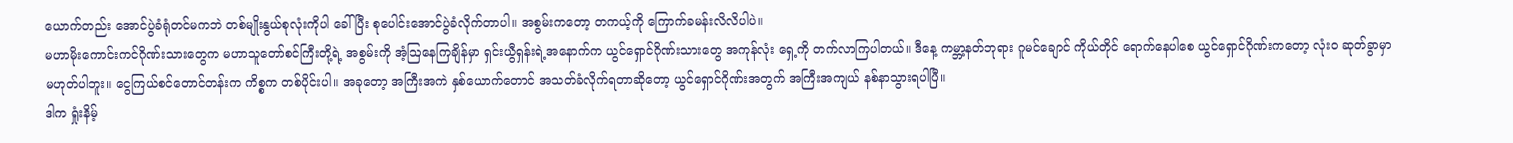ယောက်တည်း အောင်ပွဲခံရုံတင်မကဘဲ တစ်မျိုးနွယ်စုလုံးကိုပါ ခေါ်ပြီး စုပေါင်းအောင်ပွဲခံလိုက်တာပါ။ အစွမ်းကတော့ တကယ့်ကို ကြောက်ခမန်းလိလိပါပဲ။
မဟာမိုးကောင်းကင်ဂိုဏ်းသားတွေက မဟာသူတော်စင်ကြီးတို့ရဲ့ အစွမ်းကို အံ့ဩနေကြချိန်မှာ ရှင်းယွီရှန်းရဲ့အနောက်က ယွင်ရှောင်ဂိုဏ်းသားတွေ အကုန်လုံး ရှေ့ကို တက်လာကြပါတယ်။ ဒီနေ့ ကမ္ဘာ့နတ်ဘုရား ဂူမင်ချောင် ကိုယ်တိုင် ရောက်နေပါစေ ယွင်ရှောင်ဂိုဏ်းကတော့ လုံး၀ ဆုတ်ခွာမှာ မဟုတ်ပါဘူး။ ငွေကြယ်စင်တောင်တန်းက ကိစ္စက တစ်ပိုင်းပါ။ အခုတော့ အကြီးအကဲ နှစ်ယောက်တောင် အသတ်ခံလိုက်ရတာဆိုတော့ ယွင်ရှောင်ဂိုဏ်းအတွက် အကြီးအကျယ် နစ်နာသွားရပါပြီ။
ဒါက ရှုံးနိမ့်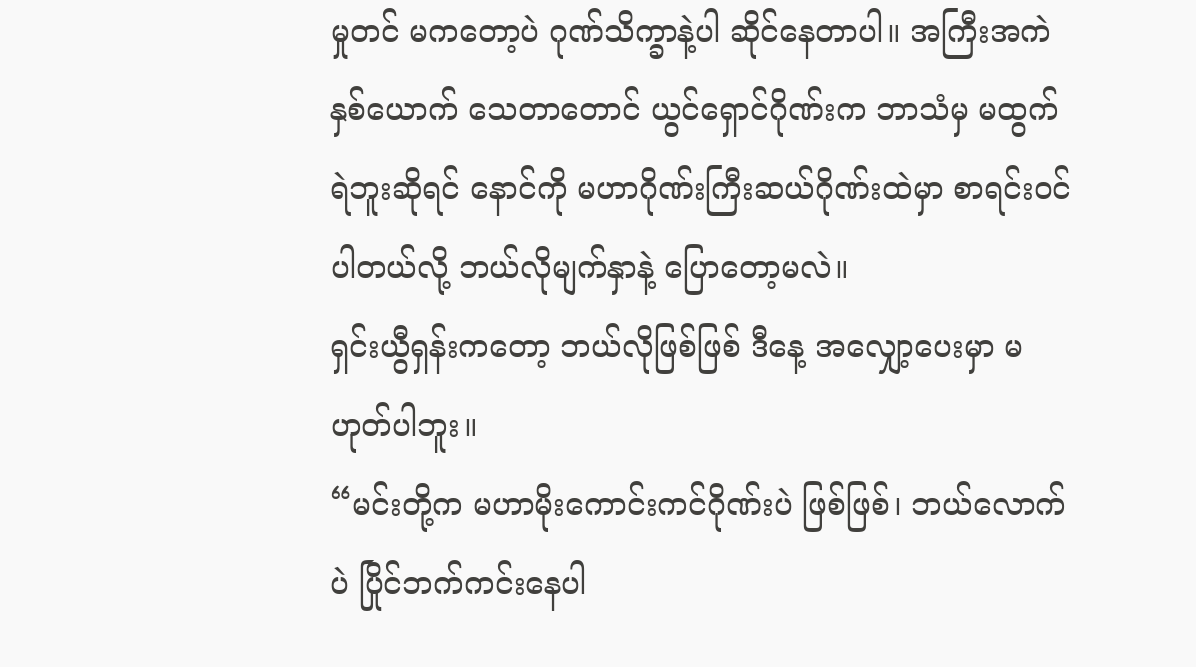မှုတင် မကတော့ပဲ ဂုဏ်သိက္ခာနဲ့ပါ ဆိုင်နေတာပါ။ အကြီးအကဲ နှစ်ယောက် သေတာတောင် ယွင်ရှောင်ဂိုဏ်းက ဘာသံမှ မထွက်ရဲဘူးဆိုရင် နောင်ကို မဟာဂိုဏ်းကြီးဆယ်ဂိုဏ်းထဲမှာ စာရင်းဝင်ပါတယ်လို့ ဘယ်လိုမျက်နှာနဲ့ ပြောတော့မလဲ။
ရှင်းယွီရှန်းကတော့ ဘယ်လိုဖြစ်ဖြစ် ဒီနေ့ အလျှော့ပေးမှာ မဟုတ်ပါဘူး။
“မင်းတို့က မဟာမိုးကောင်းကင်ဂိုဏ်းပဲ ဖြစ်ဖြစ်၊ ဘယ်လောက်ပဲ ပြိုင်ဘက်ကင်းနေပါ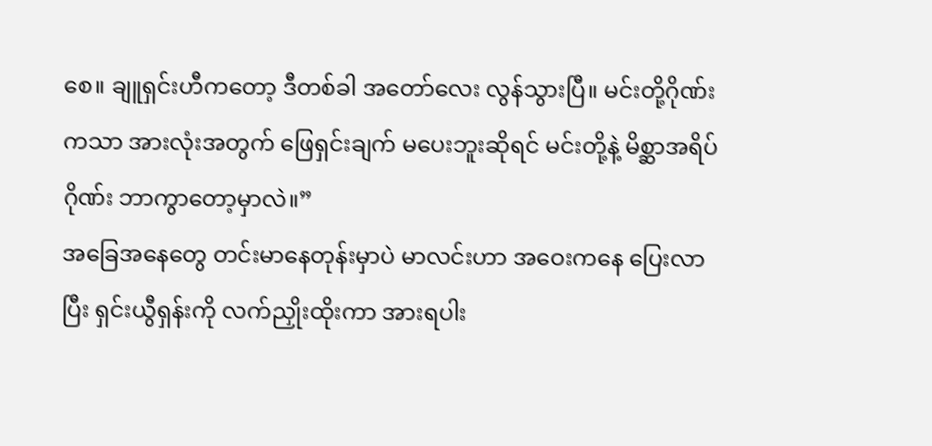စေ။ ချူရှင်းဟီကတော့ ဒီတစ်ခါ အတော်လေး လွန်သွားပြီ။ မင်းတို့ဂိုဏ်းကသာ အားလုံးအတွက် ဖြေရှင်းချက် မပေးဘူးဆိုရင် မင်းတို့နဲ့ မိစ္ဆာအရိပ်ဂိုဏ်း ဘာကွာတော့မှာလဲ။”
အခြေအနေတွေ တင်းမာနေတုန်းမှာပဲ မာလင်းဟာ အဝေးကနေ ပြေးလာပြီး ရှင်းယွီရှန်းကို လက်ညှိုးထိုးကာ အားရပါး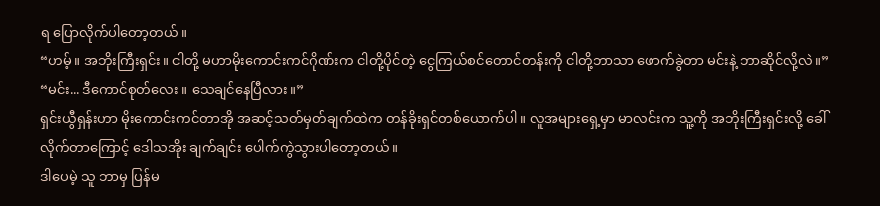ရ ပြောလိုက်ပါတော့တယ်။
“ဟမ့်။ အဘိုးကြီးရှင်း။ ငါတို့ မဟာမိုးကောင်းကင်ဂိုဏ်းက ငါတို့ပိုင်တဲ့ ငွေကြယ်စင်တောင်တန်းကို ငါတို့ဘာသာ ဖောက်ခွဲတာ မင်းနဲ့ ဘာဆိုင်လို့လဲ။”
“မင်း... ဒီကောင်စုတ်လေး။ သေချင်နေပြီလား။”
ရှင်းယွီရှန်းဟာ မိုးကောင်းကင်တာအို အဆင့်သတ်မှတ်ချက်ထဲက တန်ခိုးရှင်တစ်ယောက်ပါ။ လူအများရှေ့မှာ မာလင်းက သူ့ကို အဘိုးကြီးရှင်းလို့ ခေါ်လိုက်တာကြောင့် ဒေါသအိုး ချက်ချင်း ပေါက်ကွဲသွားပါတော့တယ်။
ဒါပေမဲ့ သူ ဘာမှ ပြန်မ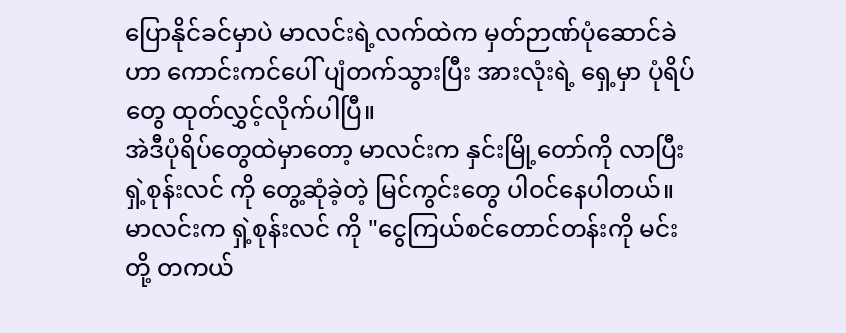ပြောနိုင်ခင်မှာပဲ မာလင်းရဲ့လက်ထဲက မှတ်ဉာဏ်ပုံဆောင်ခဲဟာ ကောင်းကင်ပေါ် ပျံတက်သွားပြီး အားလုံးရဲ့ ရှေ့မှာ ပုံရိပ်တွေ ထုတ်လွှင့်လိုက်ပါပြီ။
အဲဒီပုံရိပ်တွေထဲမှာတော့ မာလင်းက နှင်းမြို့တော်ကို လာပြီး ရှဲ့စုန်းလင် ကို တွေ့ဆုံခဲ့တဲ့ မြင်ကွင်းတွေ ပါဝင်နေပါတယ်။ မာလင်းက ရှဲ့စုန်းလင် ကို "ငွေကြယ်စင်တောင်တန်းကို မင်းတို့ တကယ်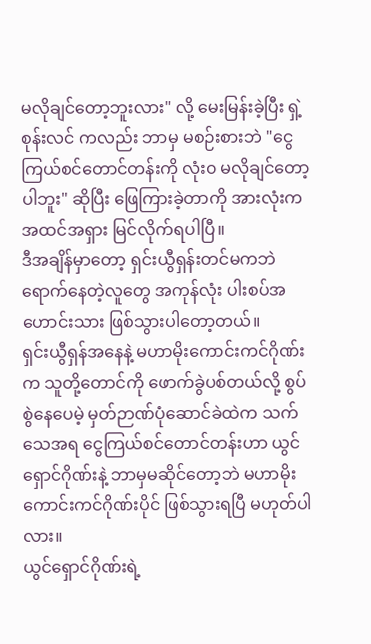မလိုချင်တော့ဘူးလား" လို့ မေးမြန်းခဲ့ပြီး ရှဲ့စုန်းလင် ကလည်း ဘာမှ မစဉ်းစားဘဲ "ငွေကြယ်စင်တောင်တန်းကို လုံး၀ မလိုချင်တော့ပါဘူး" ဆိုပြီး ဖြေကြားခဲ့တာကို အားလုံးက အထင်အရှား မြင်လိုက်ရပါပြီ။
ဒီအချိန်မှာတော့ ရှင်းယွီရှန်းတင်မကဘဲ ရောက်နေတဲ့လူတွေ အကုန်လုံး ပါးစပ်အဟောင်းသား ဖြစ်သွားပါတော့တယ်။
ရှင်းယွီရှန်အနေနဲ့ မဟာမိုးကောင်းကင်ဂိုဏ်းက သူတို့တောင်ကို ဖောက်ခွဲပစ်တယ်လို့ စွပ်စွဲနေပေမဲ့ မှတ်ဉာဏ်ပုံဆောင်ခဲထဲက သက်သေအရ ငွေကြယ်စင်တောင်တန်းဟာ ယွင်ရှောင်ဂိုဏ်းနဲ့ ဘာမှမဆိုင်တော့ဘဲ မဟာမိုးကောင်းကင်ဂိုဏ်းပိုင် ဖြစ်သွားရပြီ မဟုတ်ပါလား။
ယွင်ရှောင်ဂိုဏ်းရဲ့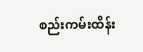စည်းကမ်းထိန်း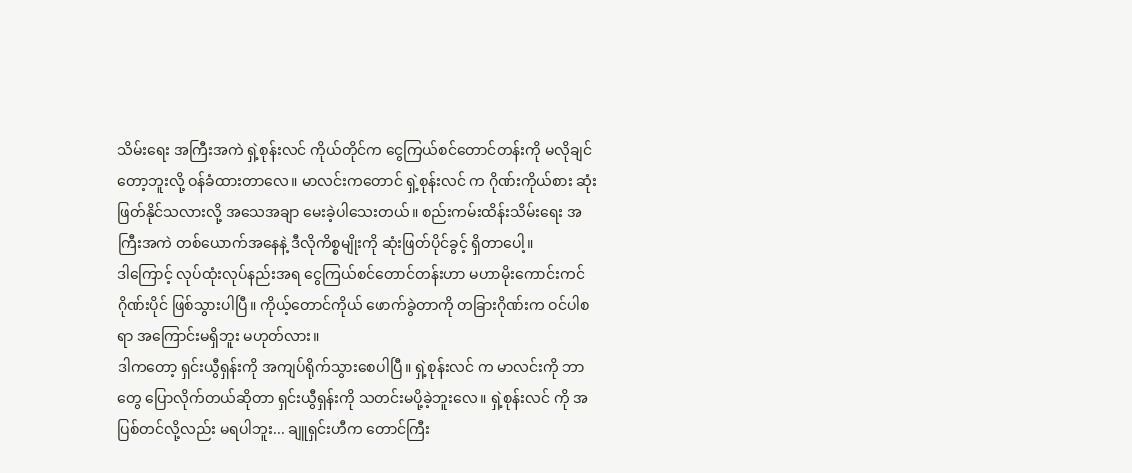သိမ်းရေး အကြီးအကဲ ရှဲ့စုန်းလင် ကိုယ်တိုင်က ငွေကြယ်စင်တောင်တန်းကို မလိုချင်တော့ဘူးလို့ ဝန်ခံထားတာလေ။ မာလင်းကတောင် ရှဲ့စုန်းလင် က ဂိုဏ်းကိုယ်စား ဆုံးဖြတ်နိုင်သလားလို့ အသေအချာ မေးခဲ့ပါသေးတယ်။ စည်းကမ်းထိန်းသိမ်းရေး အကြီးအကဲ တစ်ယောက်အနေနဲ့ ဒီလိုကိစ္စမျိုးကို ဆုံးဖြတ်ပိုင်ခွင့် ရှိတာပေါ့။
ဒါကြောင့် လုပ်ထုံးလုပ်နည်းအရ ငွေကြယ်စင်တောင်တန်းဟာ မဟာမိုးကောင်းကင်ဂိုဏ်းပိုင် ဖြစ်သွားပါပြီ။ ကိုယ့်တောင်ကိုယ် ဖောက်ခွဲတာကို တခြားဂိုဏ်းက ဝင်ပါစရာ အကြောင်းမရှိဘူး မဟုတ်လား။
ဒါကတော့ ရှင်းယွီရှန်းကို အကျပ်ရိုက်သွားစေပါပြီ။ ရှဲ့စုန်းလင် က မာလင်းကို ဘာတွေ ပြောလိုက်တယ်ဆိုတာ ရှင်းယွီရှန်းကို သတင်းမပို့ခဲ့ဘူးလေ။ ရှဲ့စုန်းလင် ကို အပြစ်တင်လို့လည်း မရပါဘူး... ချူရှင်းဟီက တောင်ကြီး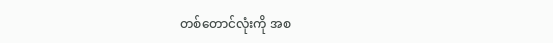တစ်တောင်လုံးကို အစ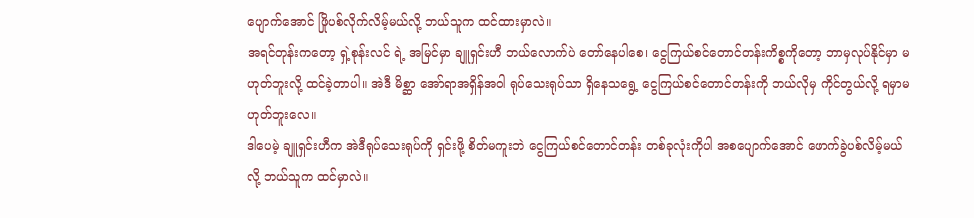ပျောက်အောင် ဖြိုပစ်လိုက်လိမ့်မယ်လို့ ဘယ်သူက ထင်ထားမှာလဲ။
အရင်တုန်းကတော့ ရှဲ့စုန်းလင် ရဲ့ အမြင်မှာ ချူရှင်းဟီ ဘယ်လောက်ပဲ တော်နေပါစေ၊ ငွေကြယ်စင်တောင်တန်းကိစ္စကိုတော့ ဘာမှလုပ်နိုင်မှာ မဟုတ်ဘူးလို့ ထင်ခဲ့တာပါ။ အဲဒီ မိစ္ဆာ အော်ရာအရှိန်အဝါ ရုပ်သေးရုပ်သာ ရှိနေသရွေ့ ငွေကြယ်စင်တောင်တန်းကို ဘယ်လိုမှ ကိုင်တွယ်လို့ ရမှာမဟုတ်ဘူးလေ။
ဒါပေမဲ့ ချူရှင်းဟီက အဲဒီရုပ်သေးရုပ်ကို ရှင်းဖို့ စိတ်မကူးဘဲ ငွေကြယ်စင်တောင်တန်း တစ်ခုလုံးကိုပါ အစပျောက်အောင် ဖောက်ခွဲပစ်လိမ့်မယ်လို့ ဘယ်သူက ထင်မှာလဲ။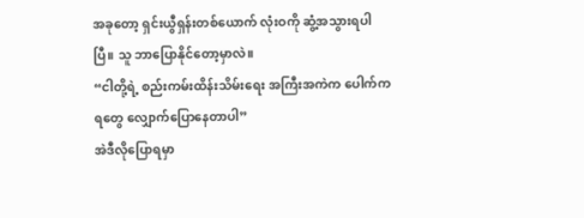အခုတော့ ရှင်းယွီရှန်းတစ်ယောက် လုံးဝကို ဆွံ့အသွားရပါပြီ။ သူ ဘာပြောနိုင်တော့မှာလဲ။
“ငါတို့ရဲ့ စည်းကမ်းထိန်းသိမ်းရေး အကြီးအကဲက ပေါက်ကရတွေ လျှောက်ပြောနေတာပါ”
အဲဒီလိုပြောရမှာ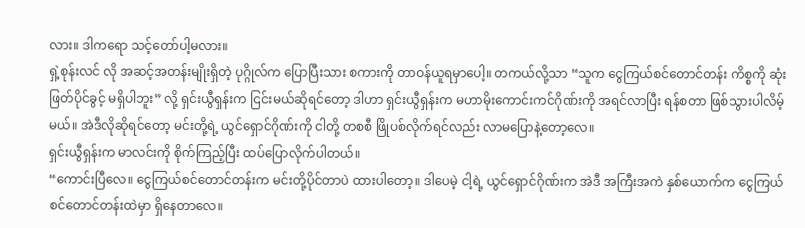လား။ ဒါကရော သင့်တော်ပါ့မလား။
ရှဲ့စုန်းလင် လို အဆင့်အတန်းမျိုးရှိတဲ့ ပုဂ္ဂိုလ်က ပြောပြီးသား စကားကို တာဝန်ယူရမှာပေါ့။ တကယ်လို့သာ “သူက ငွေကြယ်စင်တောင်တန်း ကိစ္စကို ဆုံးဖြတ်ပိုင်ခွင့် မရှိပါဘူး” လို့ ရှင်းယွီရှန်းက ငြင်းမယ်ဆိုရင်တော့ ဒါဟာ ရှင်းယွီရှန်းက မဟာမိုးကောင်းကင်ဂိုဏ်းကို အရင်လာပြီး ရန်စတာ ဖြစ်သွားပါလိမ့်မယ်။ အဲဒီလိုဆိုရင်တော့ မင်းတို့ရဲ့ ယွင်ရှောင်ဂိုဏ်းကို ငါတို့ တစစီ ဖြိုပစ်လိုက်ရင်လည်း လာမပြောနဲ့တော့လေ။
ရှင်းယွီရှန်းက မာလင်းကို စိုက်ကြည့်ပြီး ထပ်ပြောလိုက်ပါတယ်။
“ကောင်းပြီလေ။ ငွေကြယ်စင်တောင်တန်းက မင်းတို့ပိုင်တာပဲ ထားပါတော့။ ဒါပေမဲ့ ငါ့ရဲ့ ယွင်ရှောင်ဂိုဏ်းက အဲဒီ အကြီးအကဲ နှစ်ယောက်က ငွေကြယ်စင်တောင်တန်းထဲမှာ ရှိနေတာလေ။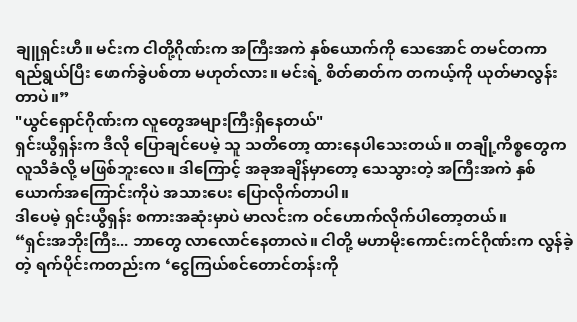ချူရှင်းဟီ။ မင်းက ငါတို့ဂိုဏ်းက အကြီးအကဲ နှစ်ယောက်ကို သေအောင် တမင်တကာ ရည်ရွယ်ပြီး ဖောက်ခွဲပစ်တာ မဟုတ်လား။ မင်းရဲ့ စိတ်ဓာတ်က တကယ့်ကို ယုတ်မာလွန်းတာပဲ။”
"ယွင်ရှောင်ဂိုဏ်းက လူတွေအများကြီးရှိနေတယ်"
ရှင်းယွီရှန်းက ဒီလို ပြောချင်ပေမဲ့ သူ သတိတော့ ထားနေပါသေးတယ်။ တချို့ကိစ္စတွေက လူသိခံလို့ မဖြစ်ဘူးလေ။ ဒါကြောင့် အခုအချိန်မှာတော့ သေသွားတဲ့ အကြီးအကဲ နှစ်ယောက်အကြောင်းကိုပဲ အသားပေး ပြောလိုက်တာပါ။
ဒါပေမဲ့ ရှင်းယွီရှန်း စကားအဆုံးမှာပဲ မာလင်းက ဝင်ဟောက်လိုက်ပါတော့တယ်။
“ရှင်းအဘိုးကြီး... ဘာတွေ လာလောင်နေတာလဲ။ ငါတို့ မဟာမိုးကောင်းကင်ဂိုဏ်းက လွန်ခဲ့တဲ့ ရက်ပိုင်းကတည်းက ‘ငွေကြယ်စင်တောင်တန်းကို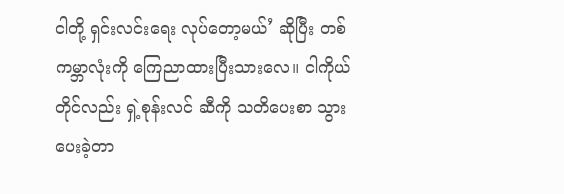ငါတို့ ရှင်းလင်းရေး လုပ်တော့မယ်’ ဆိုပြီး တစ်ကမ္ဘာလုံးကို ကြေညာထားပြီးသားလေ။ ငါကိုယ်တိုင်လည်း ရှဲ့စုန်းလင် ဆီကို သတိပေးစာ သွားပေးခဲ့တာ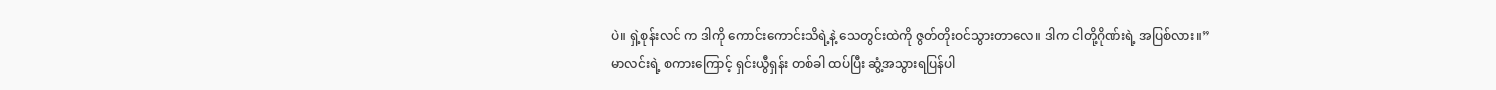ပဲ။ ရှဲ့စုန်းလင် က ဒါကို ကောင်းကောင်းသိရဲ့နဲ့ သေတွင်းထဲကို ဇွတ်တိုးဝင်သွားတာလေ။ ဒါက ငါတို့ဂိုဏ်းရဲ့ အပြစ်လား။”
မာလင်းရဲ့ စကားကြောင့် ရှင်းယွီရှန်း တစ်ခါ ထပ်ပြီး ဆွံ့အသွားရပြန်ပါ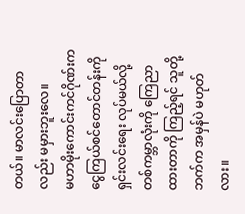တယ်။ မာလင်းပြောတာလည်း မမှားဘူးလေ။
မဟာမိုးကောင်းကင်ဂိုဏ်းက ငွေကြယ်စင်တောင်တန်းကို ရှင်းလင်းရေး လုပ်မယ်လို့ တစ်ကမ္ဘာလုံးကို ကြေညာထားတာကို ကြည့်ရင် သူတို့ဘက်က အမှန်ပဲ မဟုတ်လား။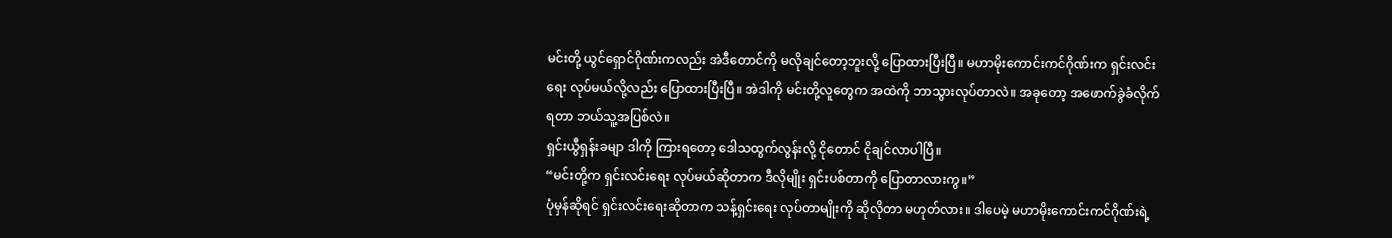မင်းတို့ ယွင်ရှောင်ဂိုဏ်းကလည်း အဲဒီတောင်ကို မလိုချင်တော့ဘူးလို့ ပြောထားပြီးပြီ။ မဟာမိုးကောင်းကင်ဂိုဏ်းက ရှင်းလင်းရေး လုပ်မယ်လို့လည်း ပြောထားပြီးပြီ။ အဲဒါကို မင်းတို့လူတွေက အထဲကို ဘာသွားလုပ်တာလဲ။ အခုတော့ အဖောက်ခွဲခံလိုက်ရတာ ဘယ်သူ့အပြစ်လဲ။
ရှင်းယွီရှန်းခမျာ ဒါကို ကြားရတော့ ဒေါသထွက်လွန်းလို့ ငိုတောင် ငိုချင်လာပါပြီ။
“မင်းတို့က ရှင်းလင်းရေး လုပ်မယ်ဆိုတာက ဒီလိုမျိုး ရှင်းပစ်တာကို ပြောတာလားကွ။”
ပုံမှန်ဆိုရင် ရှင်းလင်းရေးဆိုတာက သန့်ရှင်းရေး လုပ်တာမျိုးကို ဆိုလိုတာ မဟုတ်လား။ ဒါပေမဲ့ မဟာမိုးကောင်းကင်ဂိုဏ်းရဲ့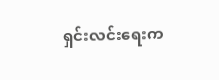ရှင်းလင်းရေးက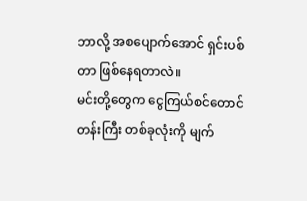ဘာလို့ အစပျောက်အောင် ရှင်းပစ်တာ ဖြစ်နေရတာလဲ။
မင်းတို့တွေက ငွေကြယ်စင်တောင်တန်းကြီး တစ်ခုလုံးကို မျက်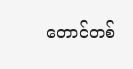တောင်တစ်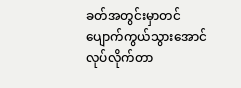ခတ်အတွင်းမှာတင် ပျောက်ကွယ်သွားအောင် လုပ်လိုက်တာ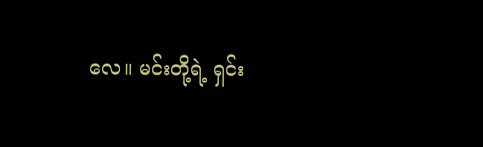လေ။ မင်းတို့ရဲ့ ရှင်း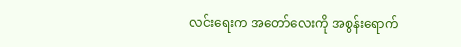လင်းရေးက အတော်လေးကို အစွန်းရောက်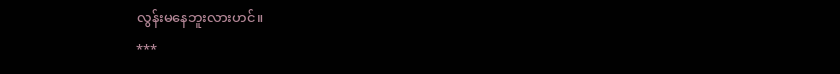လွန်းမနေဘူးလားဟင်။
***